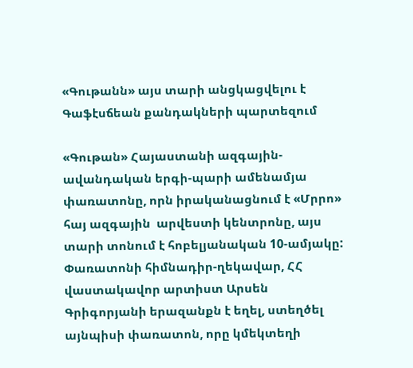«Գութանն» այս տարի անցկացվելու է Գաֆէսճեան քանդակների պարտեզում

«Գութան» Հայաստանի ազգային-ավանդական երգի-պարի ամենամյա փառատոնը, որն իրականացնում է «Մրրո» հայ ազգային  արվեստի կենտրոնը, այս տարի տոնում է հոբելյանական 10-ամյակը: Փառատոնի հիմնադիր-ղեկավար, ՀՀ վաստակավոր արտիստ Արսեն Գրիգորյանի երազանքն է եղել, ստեղծել այնպիսի փառատոն, որը կմեկտեղի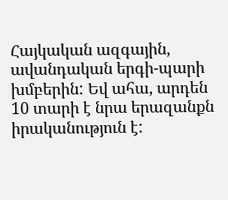Հայկական ազգային, ավանդական երգի-պարի խմբերին: Եվ ահա, արդեն 10 տարի է նրա երազանքն իրականություն է: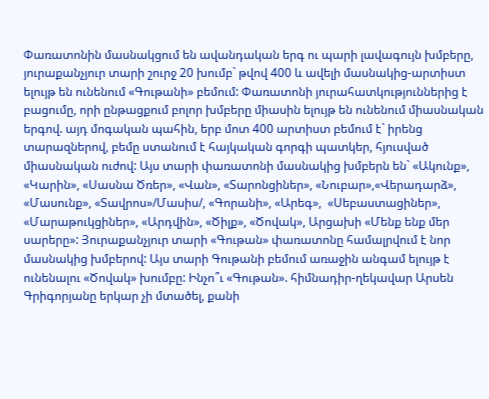Փառատոնին մասնակցում են ավանդական երգ ու պարի լավագույն խմբերը, յուրաքանչյուր տարի շուրջ 20 խումբ` թվով 400 և ավելի մասնակից-արտիստ ելույթ են ունենում «Գութանի» բեմում: Փառատոնի յուրահատկություններից է բացումը, որի ընթացքում բոլոր խմբերը միասին ելույթ են ունենում միասնական երգով. այդ մոգական պահին, երբ մոտ 400 արտիստ բեմում է` իրենց տարազներով, բեմը ստանում է հայկական գորգի պատկեր, հյուսված միասնական ուժով: Այս տարի փառատոնի մասնակից խմբերն են` «Ակունք», «Կարին», «Սասնա Ծռեր», «Վան», «Տարոնցիներ», «Նուբար»,«Վերադարձ», «Մասունք», «Տավրոս»/Մասիս/, «Գորանի», «Արեգ»,  «Սեբաստացիներ», «Մարաթուկցիներ», «Արդվին», «Ծիլք», «Ծովակ», Արցախի «Մենք ենք մեր սարերը»: Յուրաքանչյուր տարի «Գութան» փառատոնը համալրվում է նոր մասնակից խմբերով: Այս տարի Գութանի բեմում առաջին անգամ ելույթ է ունենալու «Ծովակ» խումբը: Ինչո՞ւ «Գութան». հիմնադիր-ղեկավար Արսեն Գրիգորյանը երկար չի մտածել, քանի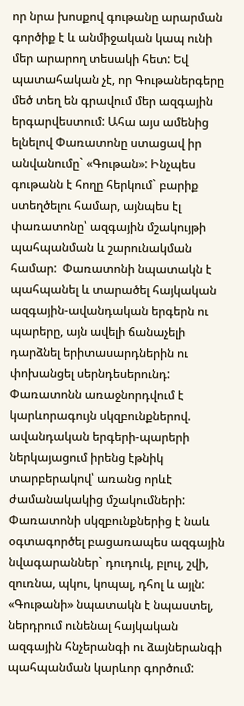որ նրա խոսքով գութանը արարման գործիք է և անմիջական կապ ունի մեր արարող տեսակի հետ: Եվ պատահական չէ, որ Գութաներգերը մեծ տեղ են գրավում մեր ազգային երգարվեստում: Ահա այս ամենից ելնելով Փառատոնը ստացավ իր անվանումը` «Գութան»: Ինչպես գութանն է հողը հերկում` բարիք ստեղծելու համար, այնպես էլ փառատոնը՝ ազգային մշակույթի պահպանման և շարունակման համար:  Փառատոնի նպատակն է պահպանել և տարածել հայկական ազգային-ավանդական երգերն ու պարերը, այն ավելի ճանաչելի դարձնել երիտասարդներին ու փոխանցել սերնդեսերունդ:  Փառատոնն առաջնորդվում է կարևորագույն սկզբունքներով. ավանդական երգերի-պարերի ներկայացում իրենց էթնիկ տարբերակով՝ առանց որևէ ժամանակակից մշակումների: Փառատոնի սկզբունքներից է նաև օգտագործել բացառապես ազգային նվագարաններ` դուդուկ, բլուլ, շվի, զուռնա, պկու, կոպալ, դհոլ և այլն: «Գութանի» նպատակն է նպաստել, ներդրում ունենալ հայկական ազգային հնչերանգի ու ձայներանգի պահպանման կարևոր գործում: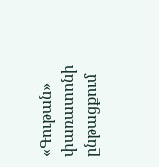«Գութան» փառատոնի ընթացքում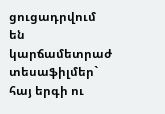ցուցադրվում են կարճամետրաժ տեսաֆիլմեր` հայ երգի ու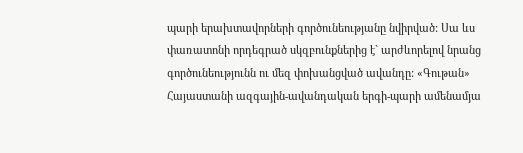պարի երախտավորների գործունեությանը նվիրված: Սա ևս փառատոնի որդեգրած սկզբունքներից է` արժևորելով նրանց գործունեությունն ու մեզ փոխանցված ավանդը: «Գութան» Հայաստանի ազգային-ավանդական երգի-պարի ամենամյա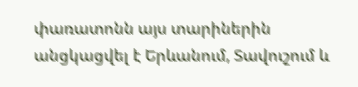փառատոնն այս տարիներին անցկացվել է Երևանում, Տավուշում և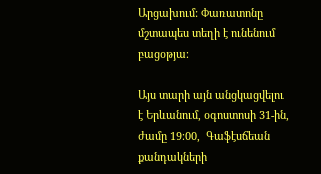Արցախում: Փառատոնը մշտապես տեղի է ունենում բացօթյա։

Այս տարի այն անցկացվելու է Երևանում, օգոստոսի 31-ին, ժամը 19։00,  Գաֆէսճեան քանդակների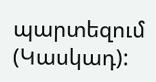պարտեզում (Կասկադ):